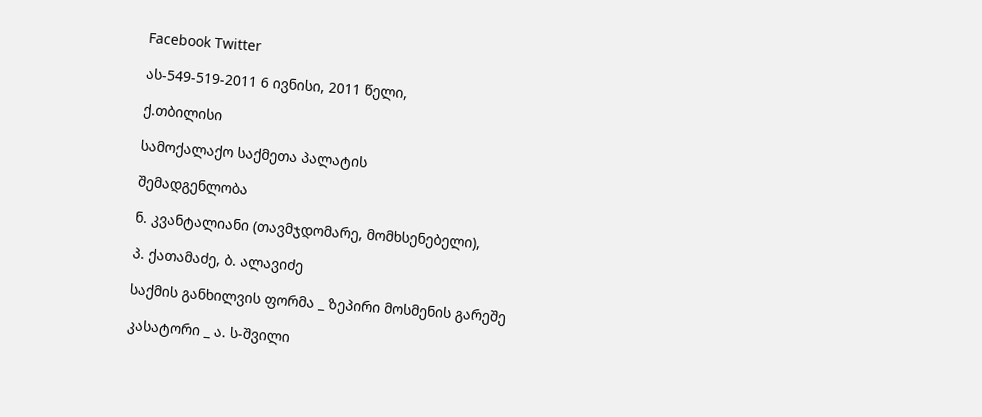Facebook Twitter

ას-549-519-2011 6 ივნისი, 2011 წელი,

ქ.თბილისი

სამოქალაქო საქმეთა პალატის

შემადგენლობა

ნ. კვანტალიანი (თავმჯდომარე, მომხსენებელი),

პ. ქათამაძე, ბ. ალავიძე

საქმის განხილვის ფორმა _ ზეპირი მოსმენის გარეშე

კასატორი _ ა. ს-შვილი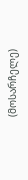(მოსარჩელე)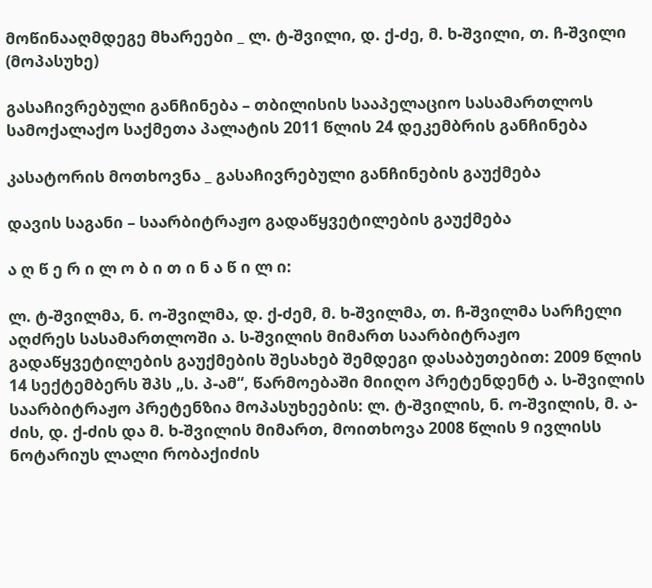მოწინააღმდეგე მხარეები _ ლ. ტ-შვილი, დ. ქ-ძე, მ. ხ-შვილი, თ. ჩ-შვილი (მოპასუხე)

გასაჩივრებული განჩინება – თბილისის სააპელაციო სასამართლოს სამოქალაქო საქმეთა პალატის 2011 წლის 24 დეკემბრის განჩინება

კასატორის მოთხოვნა _ გასაჩივრებული განჩინების გაუქმება

დავის საგანი – საარბიტრაჟო გადაწყვეტილების გაუქმება

ა ღ წ ე რ ი ლ ო ბ ი თ ი ნ ა წ ი ლ ი:

ლ. ტ-შვილმა, ნ. ო-შვილმა, დ. ქ-ძემ, მ. ხ-შვილმა, თ. ჩ-შვილმა სარჩელი აღძრეს სასამართლოში ა. ს-შვილის მიმართ საარბიტრაჟო გადაწყვეტილების გაუქმების შესახებ შემდეგი დასაბუთებით: 2009 წლის 14 სექტემბერს შპს „ს. პ-ამ“, წარმოებაში მიიღო პრეტენდენტ ა. ს-შვილის საარბიტრაჟო პრეტენზია მოპასუხეების: ლ. ტ-შვილის, ნ. ო-შვილის, მ. ა-ძის, დ. ქ-ძის და მ. ხ-შვილის მიმართ, მოითხოვა 2008 წლის 9 ივლისს ნოტარიუს ლალი რობაქიძის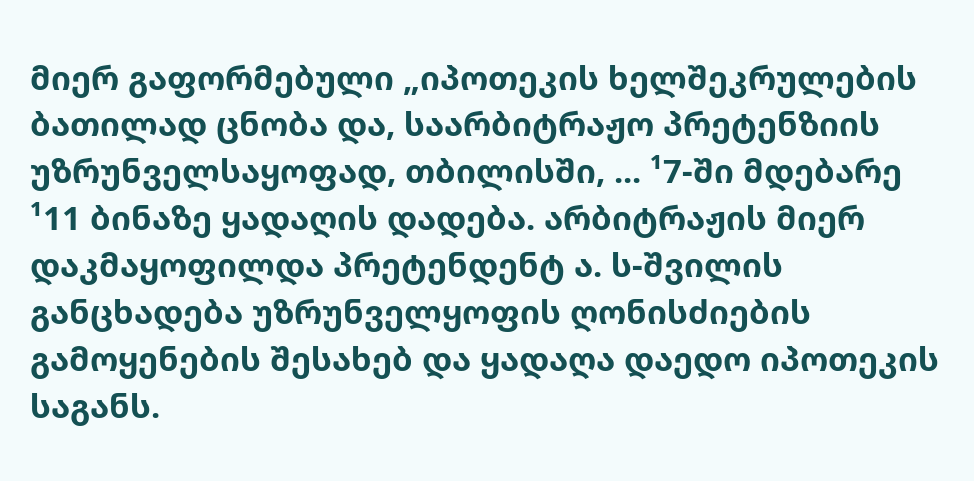მიერ გაფორმებული „იპოთეკის ხელშეკრულების ბათილად ცნობა და, საარბიტრაჟო პრეტენზიის უზრუნველსაყოფად, თბილისში, ... ¹7-ში მდებარე ¹11 ბინაზე ყადაღის დადება. არბიტრაჟის მიერ დაკმაყოფილდა პრეტენდენტ ა. ს-შვილის განცხადება უზრუნველყოფის ღონისძიების გამოყენების შესახებ და ყადაღა დაედო იპოთეკის საგანს.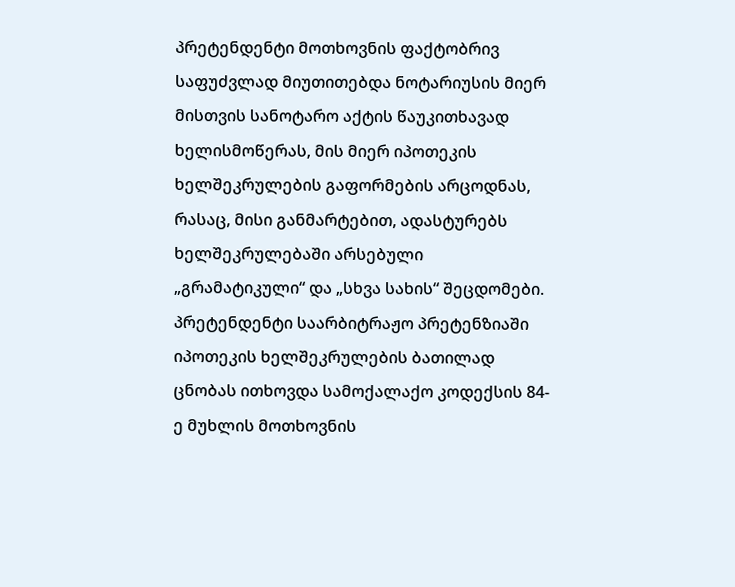პრეტენდენტი მოთხოვნის ფაქტობრივ საფუძვლად მიუთითებდა ნოტარიუსის მიერ მისთვის სანოტარო აქტის წაუკითხავად ხელისმოწერას, მის მიერ იპოთეკის ხელშეკრულების გაფორმების არცოდნას, რასაც, მისი განმარტებით, ადასტურებს ხელშეკრულებაში არსებული „გრამატიკული“ და „სხვა სახის“ შეცდომები. პრეტენდენტი საარბიტრაჟო პრეტენზიაში იპოთეკის ხელშეკრულების ბათილად ცნობას ითხოვდა სამოქალაქო კოდექსის 84-ე მუხლის მოთხოვნის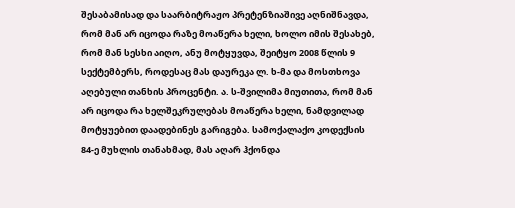შესაბამისად და საარბიტრაჟო პრეტენზიაშივე აღნიშნავდა, რომ მან არ იცოდა რაზე მოაწერა ხელი, ხოლო იმის შესახებ, რომ მან სესხი აიღო, ანუ მოტყუვდა, შეიტყო 2008 წლის 9 სექტემბერს, როდესაც მას დაურეკა ლ. ხ-მა და მოსთხოვა აღებული თანხის პროცენტი. ა. ს-შვილიმა მიუთითა, რომ მან არ იცოდა რა ხელშეკრულებას მოაწერა ხელი, ნამდვილად მოტყუებით დაადებინეს გარიგება. სამოქალაქო კოდექსის 84-ე მუხლის თანახმად, მას აღარ ჰქონდა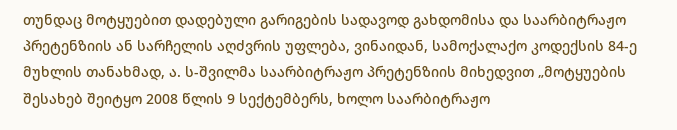თუნდაც მოტყუებით დადებული გარიგების სადავოდ გახდომისა და საარბიტრაჟო პრეტენზიის ან სარჩელის აღძვრის უფლება, ვინაიდან, სამოქალაქო კოდექსის 84-ე მუხლის თანახმად, ა. ს-შვილმა საარბიტრაჟო პრეტენზიის მიხედვით „მოტყუების შესახებ შეიტყო 2008 წლის 9 სექტემბერს, ხოლო საარბიტრაჟო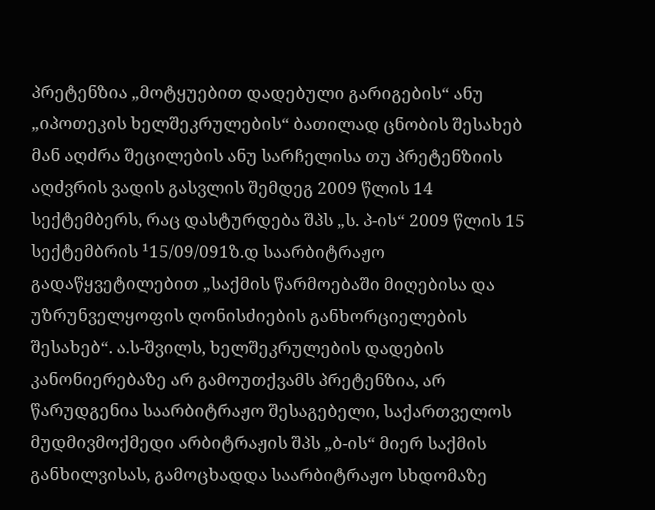პრეტენზია „მოტყუებით დადებული გარიგების“ ანუ „იპოთეკის ხელშეკრულების“ ბათილად ცნობის შესახებ მან აღძრა შეცილების ანუ სარჩელისა თუ პრეტენზიის აღძვრის ვადის გასვლის შემდეგ 2009 წლის 14 სექტემბერს, რაც დასტურდება შპს „ს. პ-ის“ 2009 წლის 15 სექტემბრის ¹15/09/091ზ.დ საარბიტრაჟო გადაწყვეტილებით „საქმის წარმოებაში მიღებისა და უზრუნველყოფის ღონისძიების განხორციელების შესახებ“. ა.ს-შვილს, ხელშეკრულების დადების კანონიერებაზე არ გამოუთქვამს პრეტენზია, არ წარუდგენია საარბიტრაჟო შესაგებელი, საქართველოს მუდმივმოქმედი არბიტრაჟის შპს „ბ-ის“ მიერ საქმის განხილვისას, გამოცხადდა საარბიტრაჟო სხდომაზე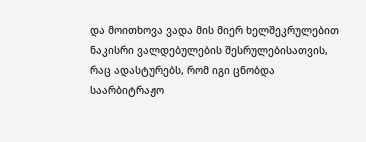და მოითხოვა ვადა მის მიერ ხელშეკრულებით ნაკისრი ვალდებულების შესრულებისათვის, რაც ადასტურებს, რომ იგი ცნობდა საარბიტრაჟო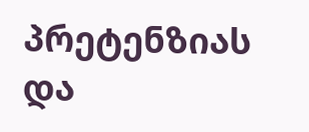პრეტენზიას და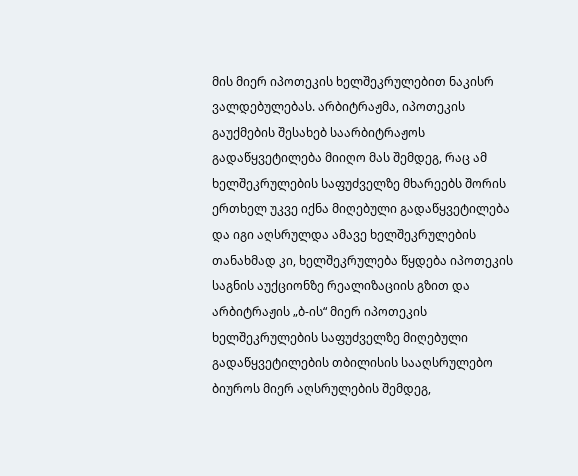მის მიერ იპოთეკის ხელშეკრულებით ნაკისრ ვალდებულებას. არბიტრაჟმა, იპოთეკის გაუქმების შესახებ საარბიტრაჟოს გადაწყვეტილება მიიღო მას შემდეგ, რაც ამ ხელშეკრულების საფუძველზე მხარეებს შორის ერთხელ უკვე იქნა მიღებული გადაწყვეტილება და იგი აღსრულდა ამავე ხელშეკრულების თანახმად კი, ხელშეკრულება წყდება იპოთეკის საგნის აუქციონზე რეალიზაციის გზით და არბიტრაჟის „ბ-ის“ მიერ იპოთეკის ხელშეკრულების საფუძველზე მიღებული გადაწყვეტილების თბილისის სააღსრულებო ბიუროს მიერ აღსრულების შემდეგ,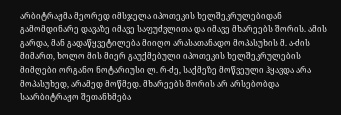არბიტრაჟმა მეორედ იმსჯელა იპოთეკის ხელშეკრულებიდან გამომდინარე დავაზე იმავე საფუძვლითა და იმავე მხარეებს შორის. ამის გარდა, მან გადაწყვეტილება მიიღო არასათანადო მოპასუხის მ. ა-ძის მიმართ, ხოლო მის მიერ გაუქმებული იპოთეკის ხელშეკრულების მიმღები ორგანო ნოტარიუსი ლ. რ-ძე, საქმეზე მოწვეული ჰყავდა არა მოპასუხედ, არამედ მოწმედ. მხარეებს შორის არ არსებობდა საარბიტრაჟო შეთანხმება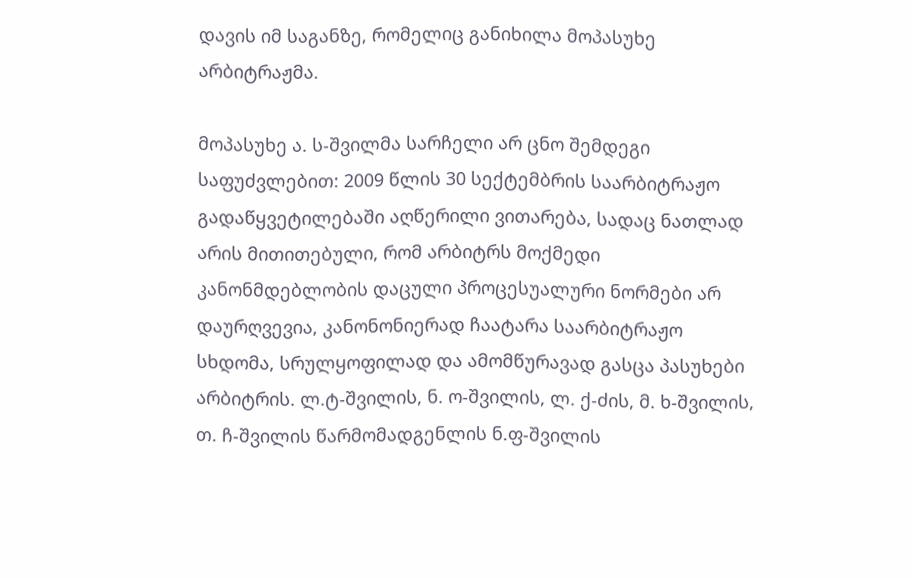დავის იმ საგანზე, რომელიც განიხილა მოპასუხე არბიტრაჟმა.

მოპასუხე ა. ს-შვილმა სარჩელი არ ცნო შემდეგი საფუძვლებით: 2009 წლის 30 სექტემბრის საარბიტრაჟო გადაწყვეტილებაში აღწერილი ვითარება, სადაც ნათლად არის მითითებული, რომ არბიტრს მოქმედი კანონმდებლობის დაცული პროცესუალური ნორმები არ დაურღვევია, კანონონიერად ჩაატარა საარბიტრაჟო სხდომა, სრულყოფილად და ამომწურავად გასცა პასუხები არბიტრის. ლ.ტ-შვილის, ნ. ო-შვილის, ლ. ქ-ძის, მ. ხ-შვილის, თ. ჩ-შვილის წარმომადგენლის ნ.ფ-შვილის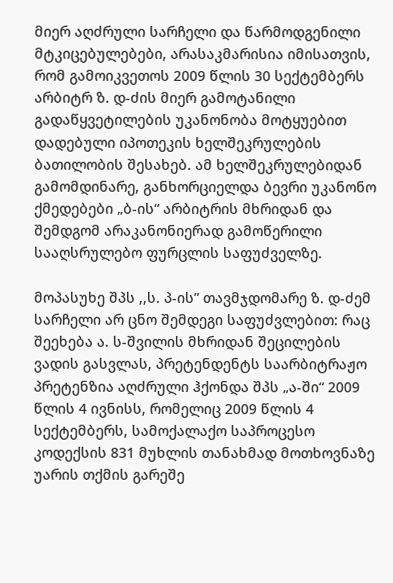მიერ აღძრული სარჩელი და წარმოდგენილი მტკიცებულებები, არასაკმარისია იმისათვის, რომ გამოიკვეთოს 2009 წლის 30 სექტემბერს არბიტრ ზ. დ-ძის მიერ გამოტანილი გადაწყვეტილების უკანონობა მოტყუებით დადებული იპოთეკის ხელშეკრულების ბათილობის შესახებ. ამ ხელშეკრულებიდან გამომდინარე, განხორციელდა ბევრი უკანონო ქმედებები „ბ-ის“ არბიტრის მხრიდან და შემდგომ არაკანონიერად გამოწერილი სააღსრულებო ფურცლის საფუძველზე.

მოპასუხე შპს ,,ს. პ-ის” თავმჯდომარე ზ. დ-ძემ სარჩელი არ ცნო შემდეგი საფუძვლებით: რაც შეეხება ა. ს-შვილის მხრიდან შეცილების ვადის გასვლას, პრეტენდენტს საარბიტრაჟო პრეტენზია აღძრული ჰქონდა შპს „ა-ში“ 2009 წლის 4 ივნისს, რომელიც 2009 წლის 4 სექტემბერს, სამოქალაქო საპროცესო კოდექსის 831 მუხლის თანახმად მოთხოვნაზე უარის თქმის გარეშე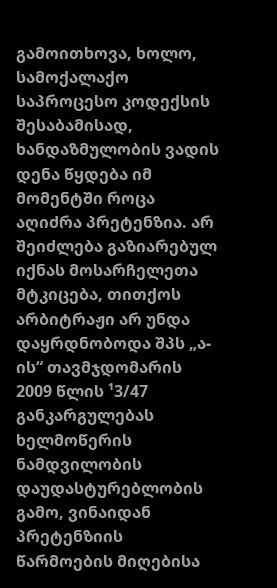გამოითხოვა, ხოლო, სამოქალაქო საპროცესო კოდექსის შესაბამისად, ხანდაზმულობის ვადის დენა წყდება იმ მომენტში როცა აღიძრა პრეტენზია. არ შეიძლება გაზიარებულ იქნას მოსარჩელეთა მტკიცება, თითქოს არბიტრაჟი არ უნდა დაყრდნობოდა შპს „ა-ის“ თავმჯდომარის 2009 წლის ¹3/47 განკარგულებას ხელმოწერის ნამდვილობის დაუდასტურებლობის გამო, ვინაიდან პრეტენზიის წარმოების მიღებისა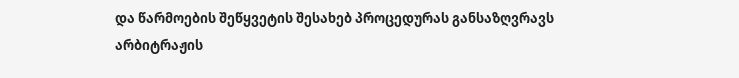და წარმოების შეწყვეტის შესახებ პროცედურას განსაზღვრავს არბიტრაჟის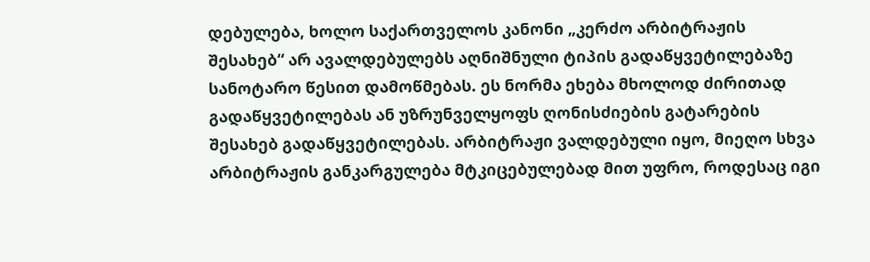დებულება, ხოლო საქართველოს კანონი „კერძო არბიტრაჟის შესახებ“ არ ავალდებულებს აღნიშნული ტიპის გადაწყვეტილებაზე სანოტარო წესით დამოწმებას. ეს ნორმა ეხება მხოლოდ ძირითად გადაწყვეტილებას ან უზრუნველყოფს ღონისძიების გატარების შესახებ გადაწყვეტილებას. არბიტრაჟი ვალდებული იყო, მიეღო სხვა არბიტრაჟის განკარგულება მტკიცებულებად მით უფრო, როდესაც იგი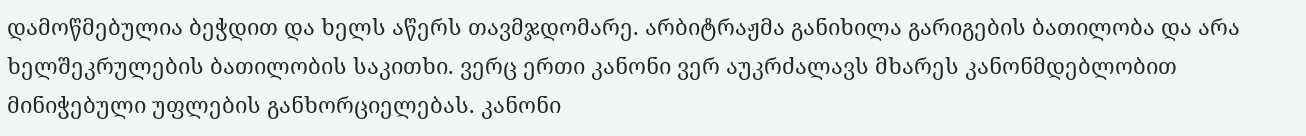დამოწმებულია ბეჭდით და ხელს აწერს თავმჯდომარე. არბიტრაჟმა განიხილა გარიგების ბათილობა და არა ხელშეკრულების ბათილობის საკითხი. ვერც ერთი კანონი ვერ აუკრძალავს მხარეს კანონმდებლობით მინიჭებული უფლების განხორციელებას. კანონი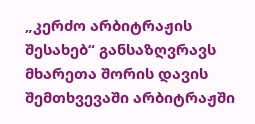„კერძო არბიტრაჟის შესახებ“ განსაზღვრავს მხარეთა შორის დავის შემთხვევაში არბიტრაჟში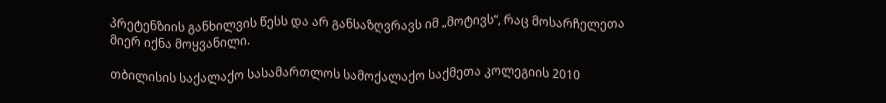პრეტენზიის განხილვის წესს და არ განსაზღვრავს იმ „მოტივს“, რაც მოსარჩელეთა მიერ იქნა მოყვანილი.

თბილისის საქალაქო სასამართლოს სამოქალაქო საქმეთა კოლეგიის 2010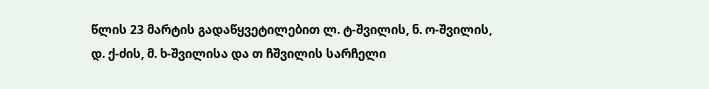წლის 23 მარტის გადაწყვეტილებით ლ. ტ-შვილის, ნ. ო-შვილის, დ. ქ-ძის, მ. ხ-შვილისა და თ ჩშვილის სარჩელი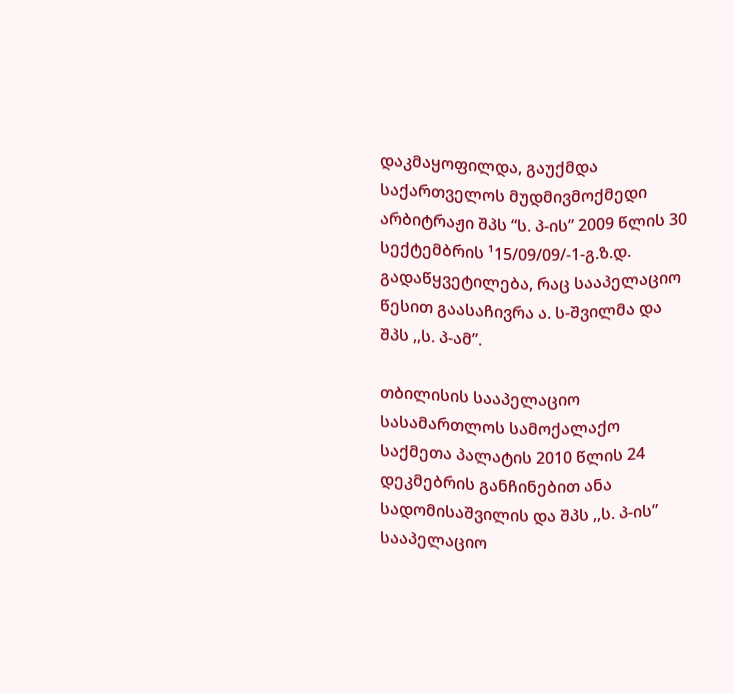დაკმაყოფილდა, გაუქმდა საქართველოს მუდმივმოქმედი არბიტრაჟი შპს “ს. პ-ის” 2009 წლის 30 სექტემბრის ¹15/09/09/-1-გ.ზ.დ. გადაწყვეტილება, რაც სააპელაციო წესით გაასაჩივრა ა. ს-შვილმა და შპს ,,ს. პ-ამ”.

თბილისის სააპელაციო სასამართლოს სამოქალაქო საქმეთა პალატის 2010 წლის 24 დეკმებრის განჩინებით ანა სადომისაშვილის და შპს ,,ს. პ-ის” სააპელაციო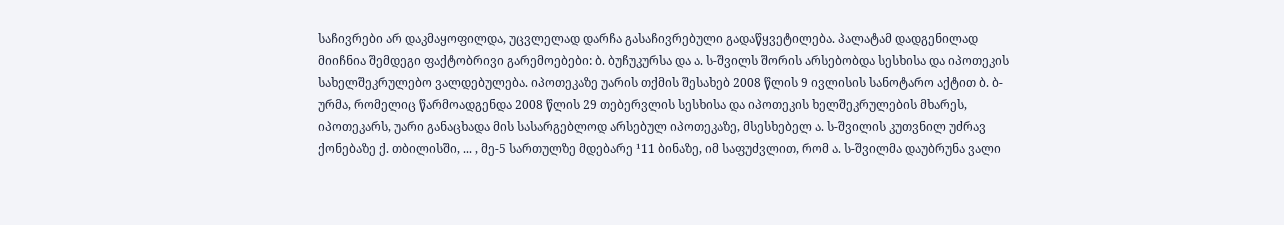საჩივრები არ დაკმაყოფილდა, უცვლელად დარჩა გასაჩივრებული გადაწყვეტილება. პალატამ დადგენილად მიიჩნია შემდეგი ფაქტობრივი გარემოებები: ბ. ბუჩუკურსა და ა. ს-შვილს შორის არსებობდა სესხისა და იპოთეკის სახელშეკრულებო ვალდებულება. იპოთეკაზე უარის თქმის შესახებ 2008 წლის 9 ივლისის სანოტარო აქტით ბ. ბ-ურმა, რომელიც წარმოადგენდა 2008 წლის 29 თებერვლის სესხისა და იპოთეკის ხელშეკრულების მხარეს, იპოთეკარს, უარი განაცხადა მის სასარგებლოდ არსებულ იპოთეკაზე, მსესხებელ ა. ს-შვილის კუთვნილ უძრავ ქონებაზე ქ. თბილისში, ... , მე-5 სართულზე მდებარე ¹11 ბინაზე, იმ საფუძვლით, რომ ა. ს-შვილმა დაუბრუნა ვალი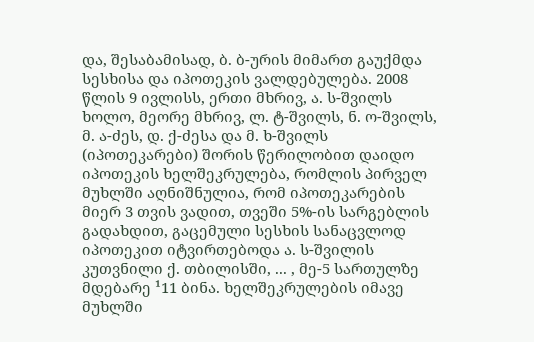და, შესაბამისად, ბ. ბ-ურის მიმართ გაუქმდა სესხისა და იპოთეკის ვალდებულება. 2008 წლის 9 ივლისს, ერთი მხრივ, ა. ს-შვილს ხოლო, მეორე მხრივ, ლ. ტ-შვილს, ნ. ო-შვილს, მ. ა-ძეს, დ. ქ-ძესა და მ. ხ-შვილს (იპოთეკარები) შორის წერილობით დაიდო იპოთეკის ხელშეკრულება, რომლის პირველ მუხლში აღნიშნულია, რომ იპოთეკარების მიერ 3 თვის ვადით, თვეში 5%-ის სარგებლის გადახდით, გაცემული სესხის სანაცვლოდ იპოთეკით იტვირთებოდა ა. ს-შვილის კუთვნილი ქ. თბილისში, ... , მე-5 სართულზე მდებარე ¹11 ბინა. ხელშეკრულების იმავე მუხლში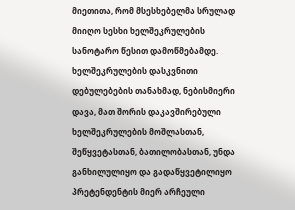მიეთითა, რომ მსესხებელმა სრულად მიიღო სესხი ხელშეკრულების სანოტარო წესით დამოწმებამდე. ხელშეკრულების დასკვნითი დებულებების თანახმად, ნებისმიერი დავა, მათ შორის დაკავშირებული ხელშეკრულების მოშლასთან, შეწყვეტასთან, ბათილობასთან, უნდა განხილულიყო და გადაწყვეტილიყო პრეტენდენტის მიერ არჩეული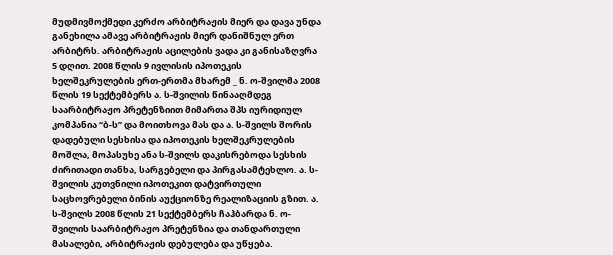მუდმივმოქმედი კერძო არბიტრაჟის მიერ და დავა უნდა განეხილა ამავე არბიტრაჟის მიერ დანიშნულ ერთ არბიტრს. არბიტრაჟის აცილების ვადა კი განისაზღვრა 5 დღით. 2008 წლის 9 ივლისის იპოთეკის ხელშეკრულების ერთ-ერთმა მხარემ _ ნ. ო-შვილმა 2008 წლის 19 სექტემბერს ა. ს-შვილის წინააღმდეგ საარბიტრაჟო პრეტენზიით მიმართა შპს იურიდიულ კომპანია “ბ-ს” და მოითხოვა მას და ა. ს-შვილს შორის დადებული სესხისა და იპოთეკის ხელშეკრულების მოშლა, მოპასუხე ანა ს-შვილს დაკისრებოდა სესხის ძირითადი თანხა, სარგებელი და პირგასამტეხლო. ა. ს-შვილის კუთვნილი იპოთეკით დატვირთული საცხოვრებელი ბინის აუქციონზე რეალიზაციის გზით. ა. ს-შვილს 2008 წლის 21 სექტემბერს ჩაჰბარდა ნ. ო-შვილის საარბიტრაჟო პრეტენზია და თანდართული მასალები, არბიტრაჟის დებულება და უწყება.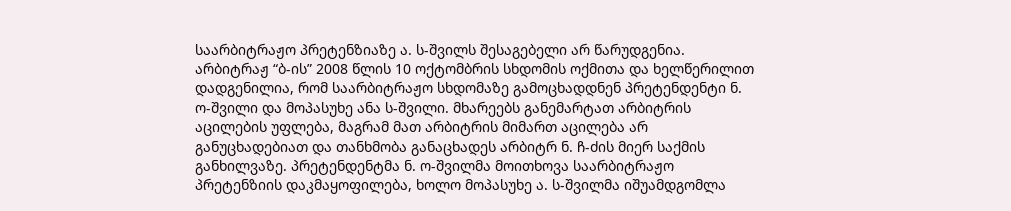საარბიტრაჟო პრეტენზიაზე ა. ს-შვილს შესაგებელი არ წარუდგენია. არბიტრაჟ “ბ-ის” 2008 წლის 10 ოქტომბრის სხდომის ოქმითა და ხელწერილით დადგენილია, რომ საარბიტრაჟო სხდომაზე გამოცხადდნენ პრეტენდენტი ნ. ო-შვილი და მოპასუხე ანა ს-შვილი. მხარეებს განემარტათ არბიტრის აცილების უფლება, მაგრამ მათ არბიტრის მიმართ აცილება არ განუცხადებიათ და თანხმობა განაცხადეს არბიტრ ნ. ჩ-ძის მიერ საქმის განხილვაზე. პრეტენდენტმა ნ. ო-შვილმა მოითხოვა საარბიტრაჟო პრეტენზიის დაკმაყოფილება, ხოლო მოპასუხე ა. ს-შვილმა იშუამდგომლა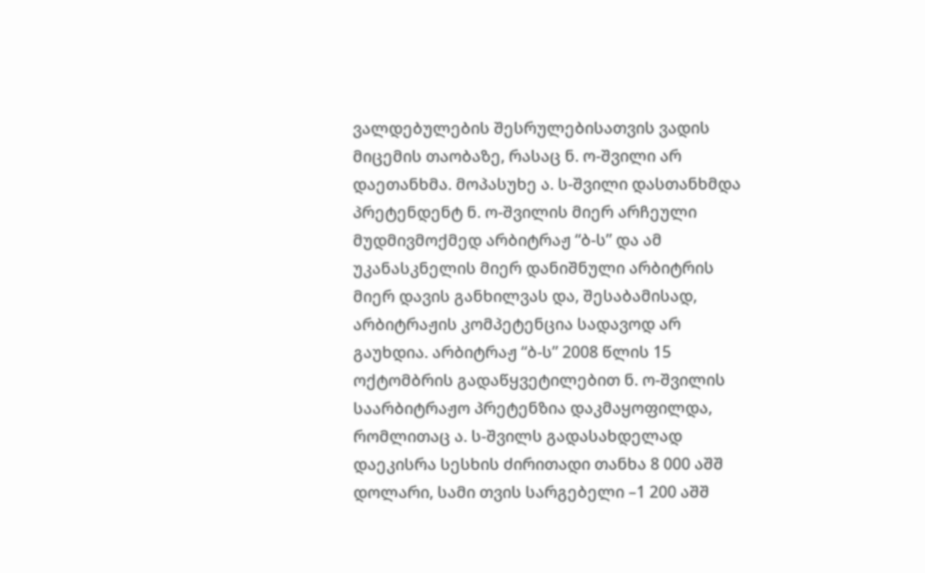ვალდებულების შესრულებისათვის ვადის მიცემის თაობაზე, რასაც ნ. ო-შვილი არ დაეთანხმა. მოპასუხე ა. ს-შვილი დასთანხმდა პრეტენდენტ ნ. ო-შვილის მიერ არჩეული მუდმივმოქმედ არბიტრაჟ “ბ-ს” და ამ უკანასკნელის მიერ დანიშნული არბიტრის მიერ დავის განხილვას და, შესაბამისად, არბიტრაჟის კომპეტენცია სადავოდ არ გაუხდია. არბიტრაჟ “ბ-ს” 2008 წლის 15 ოქტომბრის გადაწყვეტილებით ნ. ო-შვილის საარბიტრაჟო პრეტენზია დაკმაყოფილდა, რომლითაც ა. ს-შვილს გადასახდელად დაეკისრა სესხის ძირითადი თანხა 8 000 აშშ დოლარი, სამი თვის სარგებელი –1 200 აშშ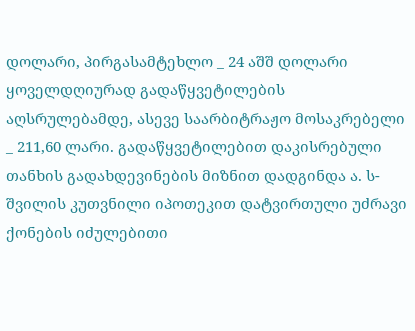დოლარი, პირგასამტეხლო _ 24 აშშ დოლარი ყოველდღიურად გადაწყვეტილების აღსრულებამდე, ასევე საარბიტრაჟო მოსაკრებელი _ 211,60 ლარი. გადაწყვეტილებით დაკისრებული თანხის გადახდევინების მიზნით დადგინდა ა. ს-შვილის კუთვნილი იპოთეკით დატვირთული უძრავი ქონების იძულებითი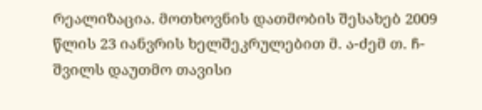რეალიზაცია. მოთხოვნის დათმობის შესახებ 2009 წლის 23 იანვრის ხელშეკრულებით მ. ა-ძემ თ. ჩ-შვილს დაუთმო თავისი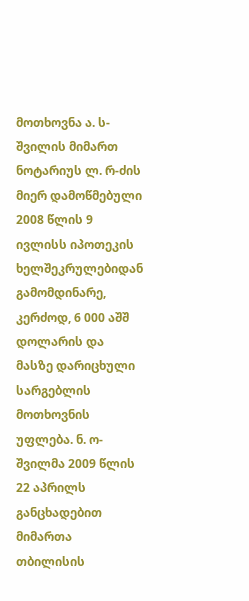მოთხოვნა ა. ს-შვილის მიმართ ნოტარიუს ლ. რ-ძის მიერ დამოწმებული 2008 წლის 9 ივლისს იპოთეკის ხელშეკრულებიდან გამომდინარე, კერძოდ, 6 000 აშშ დოლარის და მასზე დარიცხული სარგებლის მოთხოვნის უფლება. ნ. ო-შვილმა 2009 წლის 22 აპრილს განცხადებით მიმართა თბილისის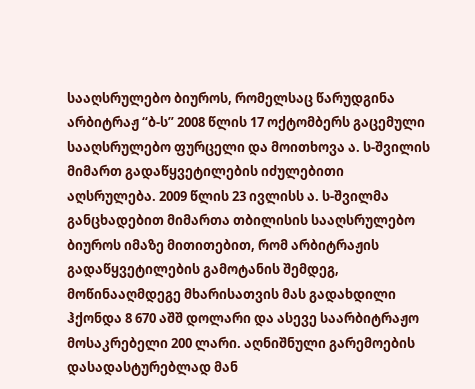სააღსრულებო ბიუროს, რომელსაც წარუდგინა არბიტრაჟ “ბ-ს” 2008 წლის 17 ოქტომბერს გაცემული სააღსრულებო ფურცელი და მოითხოვა ა. ს-შვილის მიმართ გადაწყვეტილების იძულებითი აღსრულება. 2009 წლის 23 ივლისს ა. ს-შვილმა განცხადებით მიმართა თბილისის სააღსრულებო ბიუროს იმაზე მითითებით, რომ არბიტრაჟის გადაწყვეტილების გამოტანის შემდეგ, მოწინააღმდეგე მხარისათვის მას გადახდილი ჰქონდა 8 670 აშშ დოლარი და ასევე საარბიტრაჟო მოსაკრებელი 200 ლარი. აღნიშნული გარემოების დასადასტურებლად მან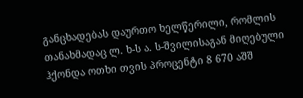განცხადებას დაურთო ხელწერილი, რომლის თანახმადაც ლ. ხ-ს ა. ს-შვილისაგან მიღებული ჰქონდა ოთხი თვის პროცენტი 8 670 აშშ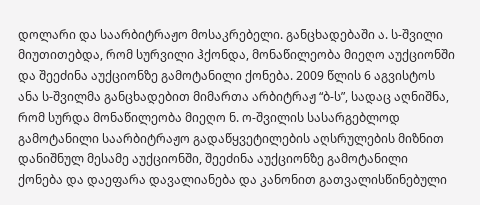დოლარი და საარბიტრაჟო მოსაკრებელი. განცხადებაში ა. ს-შვილი მიუთითებდა, რომ სურვილი ჰქონდა, მონაწილეობა მიეღო აუქციონში და შეეძინა აუქციონზე გამოტანილი ქონება. 2009 წლის 6 აგვისტოს ანა ს-შვილმა განცხადებით მიმართა არბიტრაჟ “ბ-ს”, სადაც აღნიშნა, რომ სურდა მონაწილეობა მიეღო ნ. ო-შვილის სასარგებლოდ გამოტანილი საარბიტრაჟო გადაწყვეტილების აღსრულების მიზნით დანიშნულ მესამე აუქციონში, შეეძინა აუქციონზე გამოტანილი ქონება და დაეფარა დავალიანება და კანონით გათვალისწინებული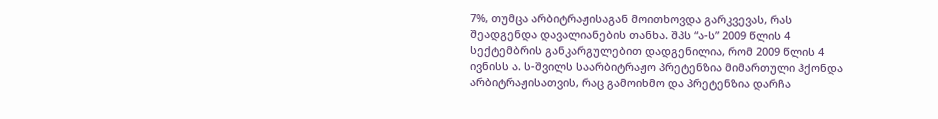7%, თუმცა არბიტრაჟისაგან მოითხოვდა გარკვევას, რას შეადგენდა დავალიანების თანხა. შპს “ა-ს” 2009 წლის 4 სექტემბრის განკარგულებით დადგენილია, რომ 2009 წლის 4 ივნისს ა. ს-შვილს საარბიტრაჟო პრეტენზია მიმართული ჰქონდა არბიტრაჟისათვის, რაც გამოიხმო და პრეტენზია დარჩა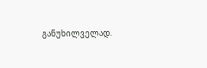განუხილველად.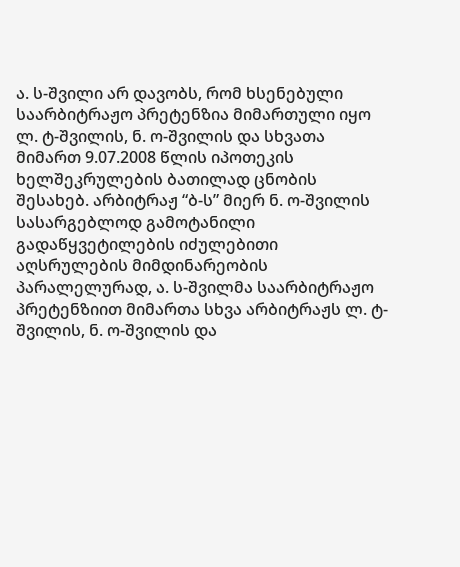ა. ს-შვილი არ დავობს, რომ ხსენებული საარბიტრაჟო პრეტენზია მიმართული იყო ლ. ტ-შვილის, ნ. ო-შვილის და სხვათა მიმართ 9.07.2008 წლის იპოთეკის ხელშეკრულების ბათილად ცნობის შესახებ. არბიტრაჟ “ბ-ს” მიერ ნ. ო-შვილის სასარგებლოდ გამოტანილი გადაწყვეტილების იძულებითი აღსრულების მიმდინარეობის პარალელურად, ა. ს-შვილმა საარბიტრაჟო პრეტენზიით მიმართა სხვა არბიტრაჟს ლ. ტ-შვილის, ნ. ო-შვილის და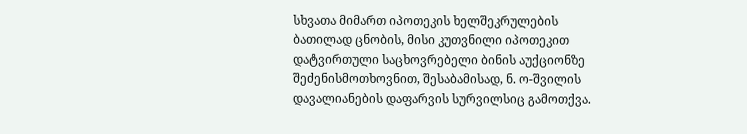სხვათა მიმართ იპოთეკის ხელშეკრულების ბათილად ცნობის, მისი კუთვნილი იპოთეკით დატვირთული საცხოვრებელი ბინის აუქციონზე შეძენისმოთხოვნით, შესაბამისად, ნ. ო-შვილის დავალიანების დაფარვის სურვილსიც გამოთქვა.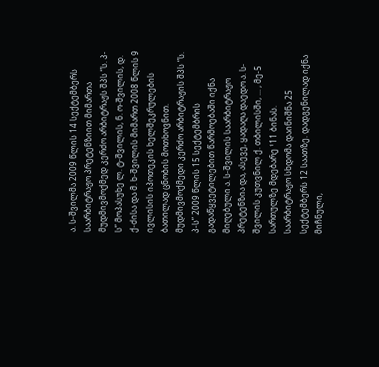ა. ს-შვილმა 2009 წლის 14 სექტემბერს საარბიტრაჟო პრეტენზიით მიმართა მუდმივმოქმედ კერძო არბიტრაჟს შპს “ს. პ-ს” მოპასუხე ლ. ტ-შვილის, ნ. ო-შვილის, დ. ქ-ძისა და მ. ხ-შვილის მიმართ 2008 წლის 9 ივლისის იპოთეკის ხელშეკრულების ბათილად ცნობის მოთხოვნით. მუდმივმოქმედი კერძო არბიტრაჟის შპს “ს. პ-ს” 2009 წლის 15 სექტემბრის გადაწყვეტილებით წარმოებაში იქნა მიღებული ა. ს-შვილის საარბიტრაჟო პრეტენზია და, ასევე, ყადაღა დაედო ა. ს-შვილის კუთვნილ ქ. თბილისში, ... , მე-5 სართულზე მდებარე ¹11 ბინას. საარბიტრაჟო სხდომა დაინიშნა 25 სექტემბერს 12 საათზე. დადგენილად იქნა მიჩნული,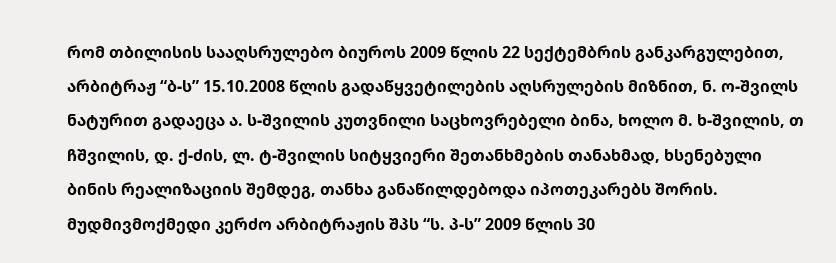რომ თბილისის სააღსრულებო ბიუროს 2009 წლის 22 სექტემბრის განკარგულებით, არბიტრაჟ “ბ-ს” 15.10.2008 წლის გადაწყვეტილების აღსრულების მიზნით, ნ. ო-შვილს ნატურით გადაეცა ა. ს-შვილის კუთვნილი საცხოვრებელი ბინა, ხოლო მ. ხ-შვილის, თ ჩშვილის, დ. ქ-ძის, ლ. ტ-შვილის სიტყვიერი შეთანხმების თანახმად, ხსენებული ბინის რეალიზაციის შემდეგ, თანხა განაწილდებოდა იპოთეკარებს შორის. მუდმივმოქმედი კერძო არბიტრაჟის შპს “ს. პ-ს” 2009 წლის 30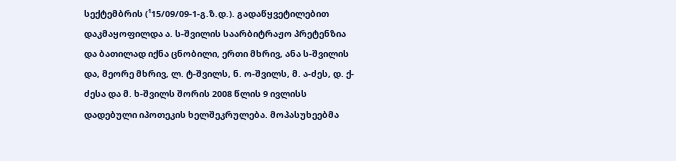სექტემბრის (¹15/09/09-1-გ.ზ.დ.). გადაწყვეტილებით დაკმაყოფილდა ა. ს-შვილის საარბიტრაჟო პრეტენზია და ბათილად იქნა ცნობილი, ერთი მხრივ, ანა ს-შვილის და, მეორე მხრივ, ლ. ტ-შვილს, ნ. ო-შვილს, მ. ა-ძეს, დ. ქ-ძესა და მ. ხ-შვილს შორის 2008 წლის 9 ივლისს დადებული იპოთეკის ხელშეკრულება. მოპასუხეებმა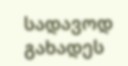სადავოდ გახადეს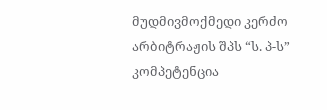მუდმივმოქმედი კერძო არბიტრაჟის შპს “ს. პ-ს” კომპეტენცია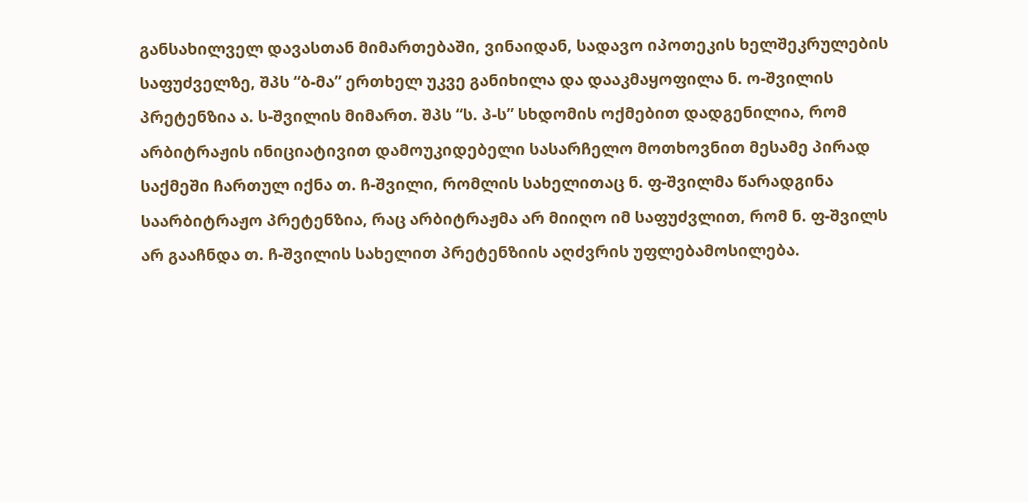განსახილველ დავასთან მიმართებაში, ვინაიდან, სადავო იპოთეკის ხელშეკრულების საფუძველზე, შპს “ბ-მა” ერთხელ უკვე განიხილა და დააკმაყოფილა ნ. ო-შვილის პრეტენზია ა. ს-შვილის მიმართ. შპს “ს. პ-ს” სხდომის ოქმებით დადგენილია, რომ არბიტრაჟის ინიციატივით დამოუკიდებელი სასარჩელო მოთხოვნით მესამე პირად საქმეში ჩართულ იქნა თ. ჩ-შვილი, რომლის სახელითაც ნ. ფ-შვილმა წარადგინა საარბიტრაჟო პრეტენზია, რაც არბიტრაჟმა არ მიიღო იმ საფუძვლით, რომ ნ. ფ-შვილს არ გააჩნდა თ. ჩ-შვილის სახელით პრეტენზიის აღძვრის უფლებამოსილება.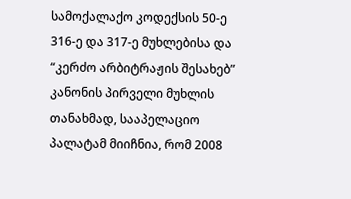სამოქალაქო კოდექსის 50-ე 316-ე და 317-ე მუხლებისა და “კერძო არბიტრაჟის შესახებ” კანონის პირველი მუხლის თანახმად, სააპელაციო პალატამ მიიჩნია, რომ 2008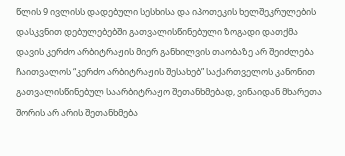წლის 9 ივლისს დადებული სესხისა და იპოთეკის ხელშეკრულების დასკვნით დებულებებში გათვალისწინებული ზოგადი დათქმა დავის კერძო არბიტრაჟის მიერ განხილვის თაობაზე არ შეიძლება ჩაითვალოს “კერძო არბიტრაჟის შესახებ” საქართველოს კანონით გათვალისწინებულ საარბიტრაჟო შეთანხმებად, ვინაიდან მხარეთა შორის არ არის შეთანხმება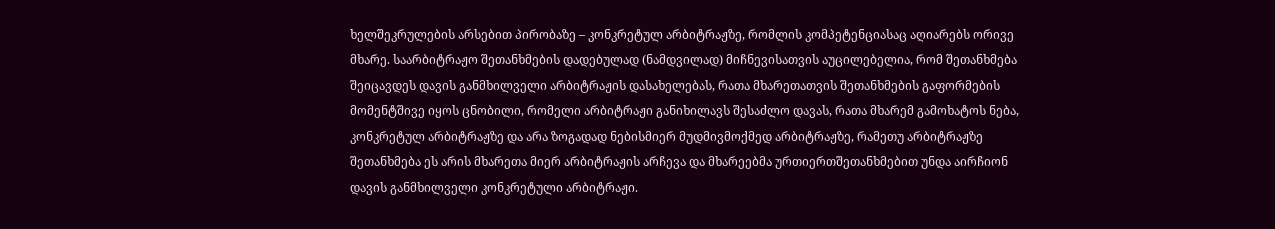ხელშეკრულების არსებით პირობაზე – კონკრეტულ არბიტრაჟზე, რომლის კომპეტენციასაც აღიარებს ორივე მხარე. საარბიტრაჟო შეთანხმების დადებულად (ნამდვილად) მიჩნევისათვის აუცილებელია, რომ შეთანხმება შეიცავდეს დავის განმხილველი არბიტრაჟის დასახელებას, რათა მხარეთათვის შეთანხმების გაფორმების მომენტშივე იყოს ცნობილი, რომელი არბიტრაჟი განიხილავს შესაძლო დავას, რათა მხარემ გამოხატოს ნება, კონკრეტულ არბიტრაჟზე და არა ზოგადად ნებისმიერ მუდმივმოქმედ არბიტრაჟზე, რამეთუ არბიტრაჟზე შეთანხმება ეს არის მხარეთა მიერ არბიტრაჟის არჩევა და მხარეებმა ურთიერთშეთანხმებით უნდა აირჩიონ დავის განმხილველი კონკრეტული არბიტრაჟი.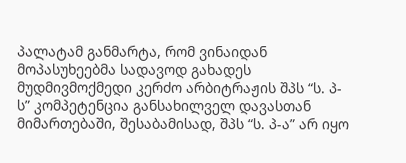პალატამ განმარტა, რომ ვინაიდან მოპასუხეებმა სადავოდ გახადეს მუდმივმოქმედი კერძო არბიტრაჟის შპს “ს. პ-ს” კომპეტენცია განსახილველ დავასთან მიმართებაში, შესაბამისად, შპს “ს. პ-ა” არ იყო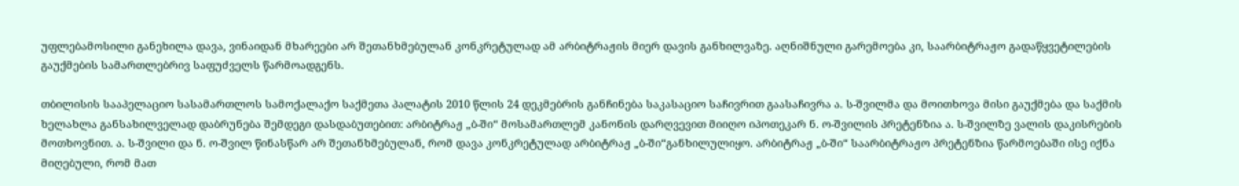უფლებამოსილი განეხილა დავა, ვინაიდან მხარეები არ შეთანხმებულან კონკრეტულად ამ არბიტრაჟის მიერ დავის განხილვაზე. აღნიშნული გარემოება კი, საარბიტრაჟო გადაწყვეტილების გაუქმების სამართლებრივ საფუძველს წარმოადგენს.

თბილისის სააპელაციო სასამართლოს სამოქალაქო საქმეთა პალატის 2010 წლის 24 დეკმებრის განჩინება საკასაციო საჩივრით გაასაჩივრა ა. ს-შვილმა და მოითხოვა მისი გაუქმება და საქმის ხელახლა განსახილველად დაბრუნება შემდეგი დასდაბუთებით: არბიტრაჟ „ბ-ში“ მოსამართლემ კანონის დარღვევით მიიღო იპოთეკარ ნ. ო-შვილის პრეტენზია ა. ს-შვილზე ვალის დაკისრების მოთხოვნით. ა. ს-შვილი და ნ. ო-შვილ წინასწარ არ შეთანხმებულან, რომ დავა კონკრეტულად არბიტრაჟ „ბ-ში“განხილულიყო. არბიტრაჟ „ბ-ში“ საარბიტრაჟო პრეტენზია წარმოებაში ისე იქნა მიღებული, რომ მათ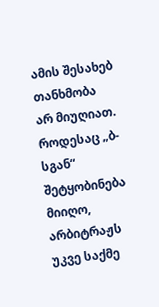ამის შესახებ თანხმობა არ მიუღიათ. როდესაც „ბ-სგან“ შეტყობინება მიიღო, არბიტრაჟს უკვე საქმე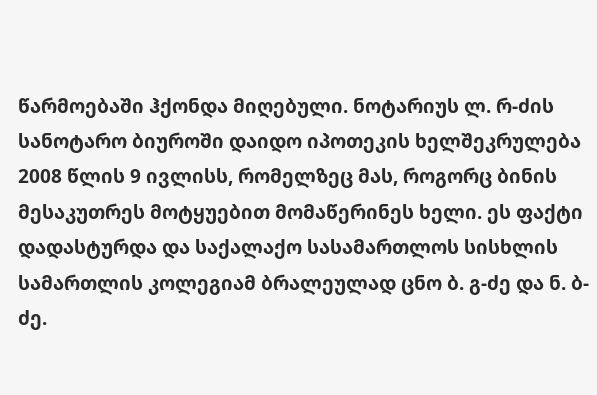წარმოებაში ჰქონდა მიღებული. ნოტარიუს ლ. რ-ძის სანოტარო ბიუროში დაიდო იპოთეკის ხელშეკრულება 2008 წლის 9 ივლისს, რომელზეც მას, როგორც ბინის მესაკუთრეს მოტყუებით მომაწერინეს ხელი. ეს ფაქტი დადასტურდა და საქალაქო სასამართლოს სისხლის სამართლის კოლეგიამ ბრალეულად ცნო ბ. გ-ძე და ნ. ბ-ძე.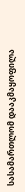სასამართლომ დააკმაყოფილა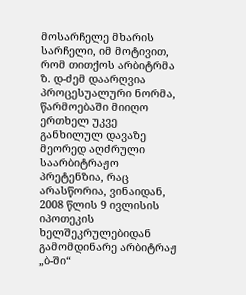მოსარჩელე მხარის სარჩელი, იმ მოტივით, რომ თითქოს არბიტრმა ზ. დ-ძემ დაარღვია პროცესუალური ნორმა, წარმოებაში მიიღო ერთხელ უკვე განხილულ დავაზე მეორედ აღძრული საარბიტრაჟო პრეტენზია, რაც არასწორია, ვინაიდან, 2008 წლის 9 ივლისის იპოთეკის ხელშეკრულებიდან გამომდინარე არბიტრაჟ „ბ-ში“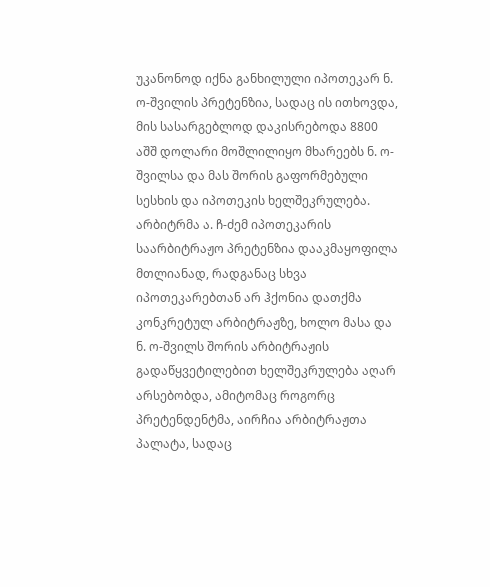უკანონოდ იქნა განხილული იპოთეკარ ნ. ო-შვილის პრეტენზია, სადაც ის ითხოვდა, მის სასარგებლოდ დაკისრებოდა 8800 აშშ დოლარი მოშლილიყო მხარეებს ნ. ო-შვილსა და მას შორის გაფორმებული სესხის და იპოთეკის ხელშეკრულება. არბიტრმა ა. ჩ-ძემ იპოთეკარის საარბიტრაჟო პრეტენზია დააკმაყოფილა მთლიანად, რადგანაც სხვა იპოთეკარებთან არ ჰქონია დათქმა კონკრეტულ არბიტრაჟზე, ხოლო მასა და ნ. ო-შვილს შორის არბიტრაჟის გადაწყვეტილებით ხელშეკრულება აღარ არსებობდა, ამიტომაც როგორც პრეტენდენტმა, აირჩია არბიტრაჟთა პალატა, სადაც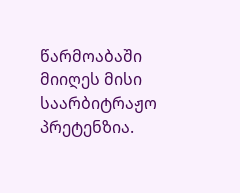წარმოაბაში მიიღეს მისი საარბიტრაჟო პრეტენზია.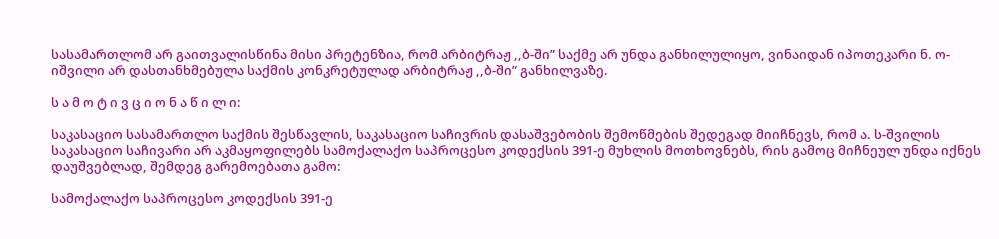სასამართლომ არ გაითვალისწინა მისი პრეტენზია, რომ არბიტრაჟ ,,ბ-ში” საქმე არ უნდა განხილულიყო, ვინაიდან იპოთეკარი ნ. ო-იშვილი არ დასთანხმებულა საქმის კონკრეტულად არბიტრაჟ ,,ბ-ში” განხილვაზე.

ს ა მ ო ტ ი ვ ც ი ო ნ ა წ ი ლ ი:

საკასაციო სასამართლო საქმის შესწავლის, საკასაციო საჩივრის დასაშვებობის შემოწმების შედეგად მიიჩნევს, რომ ა. ს-შვილის საკასაციო საჩივარი არ აკმაყოფილებს სამოქალაქო საპროცესო კოდექსის 391-ე მუხლის მოთხოვნებს, რის გამოც მიჩნეულ უნდა იქნეს დაუშვებლად, შემდეგ გარემოებათა გამო:

სამოქალაქო საპროცესო კოდექსის 391-ე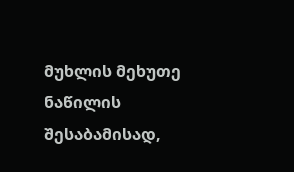მუხლის მეხუთე ნაწილის შესაბამისად,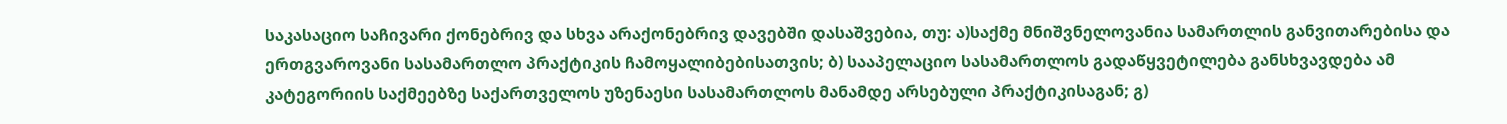საკასაციო საჩივარი ქონებრივ და სხვა არაქონებრივ დავებში დასაშვებია, თუ: ა)საქმე მნიშვნელოვანია სამართლის განვითარებისა და ერთგვაროვანი სასამართლო პრაქტიკის ჩამოყალიბებისათვის; ბ) სააპელაციო სასამართლოს გადაწყვეტილება განსხვავდება ამ კატეგორიის საქმეებზე საქართველოს უზენაესი სასამართლოს მანამდე არსებული პრაქტიკისაგან; გ)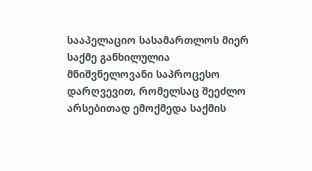სააპელაციო სასამართლოს მიერ საქმე განხილულია მნიშვნელოვანი საპროცესო დარღვევით, რომელსაც შეეძლო არსებითად ემოქმედა საქმის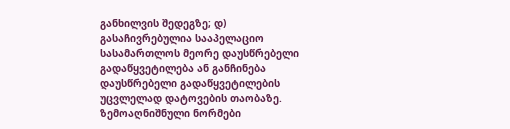განხილვის შედეგზე; დ) გასაჩივრებულია სააპელაციო სასამართლოს მეორე დაუსწრებელი გადაწყვეტილება ან განჩინება დაუსწრებელი გადაწყვეტილების უცვლელად დატოვების თაობაზე. ზემოაღნიშნული ნორმები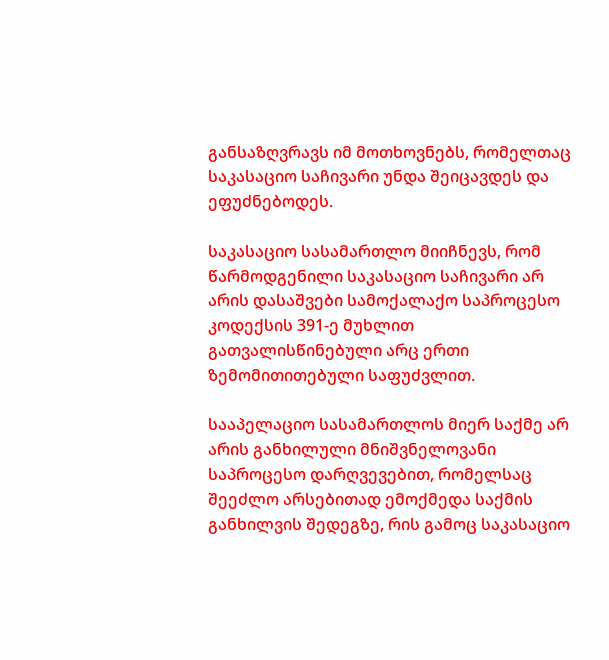განსაზღვრავს იმ მოთხოვნებს, რომელთაც საკასაციო საჩივარი უნდა შეიცავდეს და ეფუძნებოდეს.

საკასაციო სასამართლო მიიჩნევს, რომ წარმოდგენილი საკასაციო საჩივარი არ არის დასაშვები სამოქალაქო საპროცესო კოდექსის 391-ე მუხლით გათვალისწინებული არც ერთი ზემომითითებული საფუძვლით.

სააპელაციო სასამართლოს მიერ საქმე არ არის განხილული მნიშვნელოვანი საპროცესო დარღვევებით, რომელსაც შეეძლო არსებითად ემოქმედა საქმის განხილვის შედეგზე, რის გამოც საკასაციო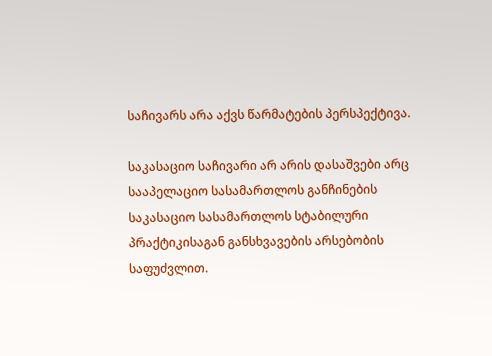საჩივარს არა აქვს წარმატების პერსპექტივა.

საკასაციო საჩივარი არ არის დასაშვები არც სააპელაციო სასამართლოს განჩინების საკასაციო სასამართლოს სტაბილური პრაქტიკისაგან განსხვავების არსებობის საფუძვლით.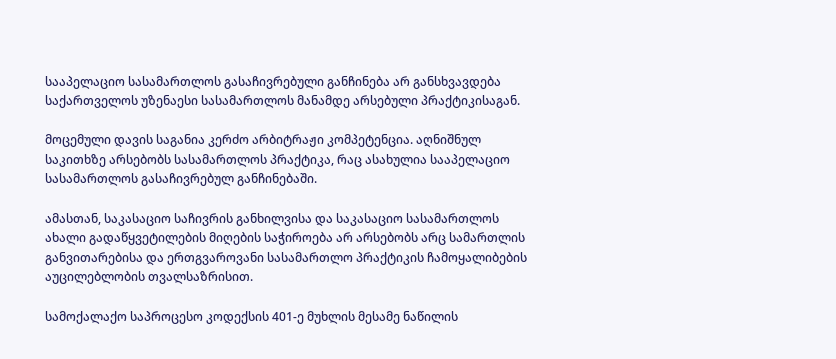სააპელაციო სასამართლოს გასაჩივრებული განჩინება არ განსხვავდება საქართველოს უზენაესი სასამართლოს მანამდე არსებული პრაქტიკისაგან.

მოცემული დავის საგანია კერძო არბიტრაჟი კომპეტენცია. აღნიშნულ საკითხზე არსებობს სასამართლოს პრაქტიკა, რაც ასახულია სააპელაციო სასამართლოს გასაჩივრებულ განჩინებაში.

ამასთან, საკასაციო საჩივრის განხილვისა და საკასაციო სასამართლოს ახალი გადაწყვეტილების მიღების საჭიროება არ არსებობს არც სამართლის განვითარებისა და ერთგვაროვანი სასამართლო პრაქტიკის ჩამოყალიბების აუცილებლობის თვალსაზრისით.

სამოქალაქო საპროცესო კოდექსის 401-ე მუხლის მესამე ნაწილის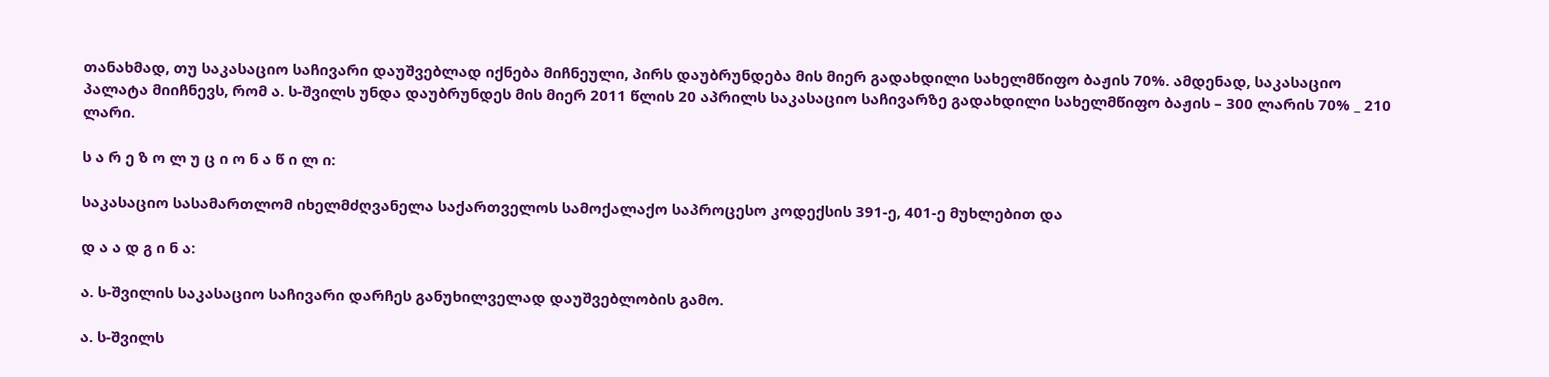თანახმად, თუ საკასაციო საჩივარი დაუშვებლად იქნება მიჩნეული, პირს დაუბრუნდება მის მიერ გადახდილი სახელმწიფო ბაჟის 70%. ამდენად, საკასაციო პალატა მიიჩნევს, რომ ა. ს-შვილს უნდა დაუბრუნდეს მის მიერ 2011 წლის 20 აპრილს საკასაციო საჩივარზე გადახდილი სახელმწიფო ბაჟის – 300 ლარის 70% _ 210 ლარი.

ს ა რ ე ზ ო ლ უ ც ი ო ნ ა წ ი ლ ი:

საკასაციო სასამართლომ იხელმძღვანელა საქართველოს სამოქალაქო საპროცესო კოდექსის 391-ე, 401-ე მუხლებით და

დ ა ა დ გ ი ნ ა:

ა. ს-შვილის საკასაციო საჩივარი დარჩეს განუხილველად დაუშვებლობის გამო.

ა. ს-შვილს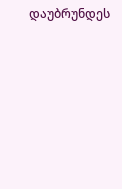დაუბრუნდეს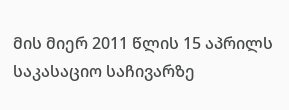მის მიერ 2011 წლის 15 აპრილს საკასაციო საჩივარზე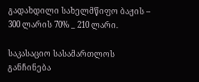გადახდილი სახელმწიფო ბაჟის – 300 ლარის 70% _ 210 ლარი.

საკასაციო სასამართლოს განჩინება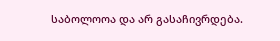საბოლოოა და არ გასაჩივრდება.